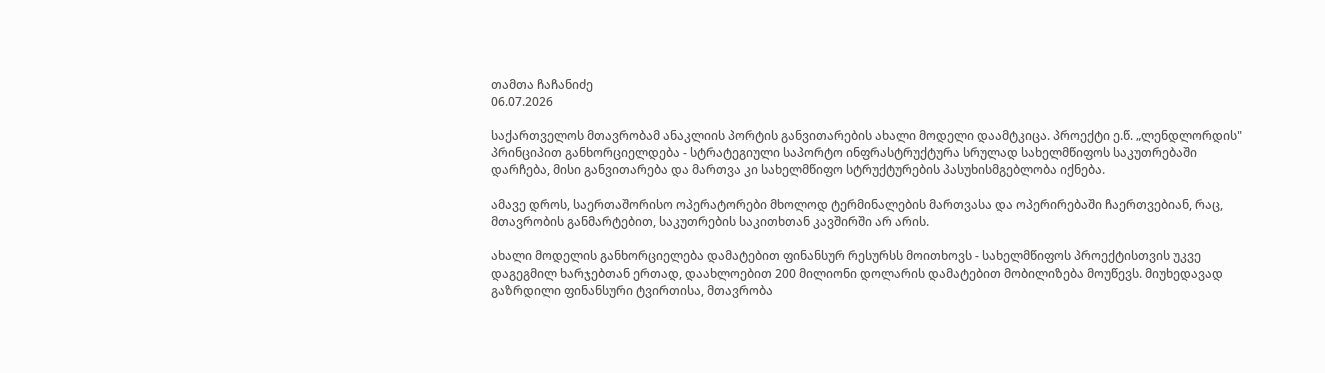თამთა ჩაჩანიძე
06.07.2026

საქართველოს მთავრობამ ანაკლიის პორტის განვითარების ახალი მოდელი დაამტკიცა. პროექტი ე.წ. „ლენდლორდის" პრინციპით განხორციელდება - სტრატეგიული საპორტო ინფრასტრუქტურა სრულად სახელმწიფოს საკუთრებაში დარჩება, მისი განვითარება და მართვა კი სახელმწიფო სტრუქტურების პასუხისმგებლობა იქნება.

ამავე დროს, საერთაშორისო ოპერატორები მხოლოდ ტერმინალების მართვასა და ოპერირებაში ჩაერთვებიან, რაც, მთავრობის განმარტებით, საკუთრების საკითხთან კავშირში არ არის.

ახალი მოდელის განხორციელება დამატებით ფინანსურ რესურსს მოითხოვს - სახელმწიფოს პროექტისთვის უკვე დაგეგმილ ხარჯებთან ერთად, დაახლოებით 200 მილიონი დოლარის დამატებით მობილიზება მოუწევს. მიუხედავად გაზრდილი ფინანსური ტვირთისა, მთავრობა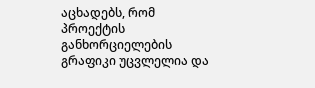აცხადებს, რომ პროექტის განხორციელების გრაფიკი უცვლელია და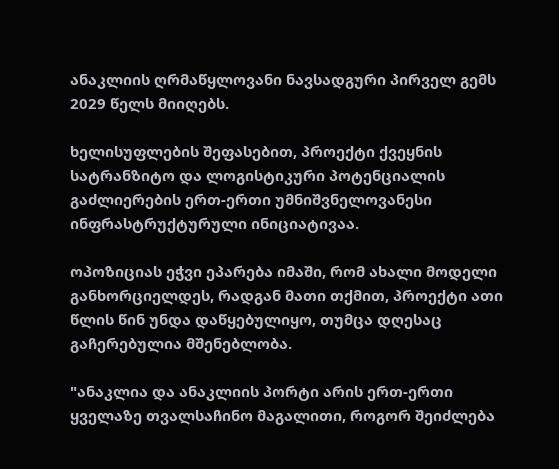ანაკლიის ღრმაწყლოვანი ნავსადგური პირველ გემს 2029 წელს მიიღებს.

ხელისუფლების შეფასებით, პროექტი ქვეყნის სატრანზიტო და ლოგისტიკური პოტენციალის გაძლიერების ერთ-ერთი უმნიშვნელოვანესი ინფრასტრუქტურული ინიციატივაა.

ოპოზიციას ეჭვი ეპარება იმაში, რომ ახალი მოდელი განხორციელდეს, რადგან მათი თქმით, პროექტი ათი წლის წინ უნდა დაწყებულიყო, თუმცა დღესაც გაჩერებულია მშენებლობა.

"ანაკლია და ანაკლიის პორტი არის ერთ-ერთი ყველაზე თვალსაჩინო მაგალითი, როგორ შეიძლება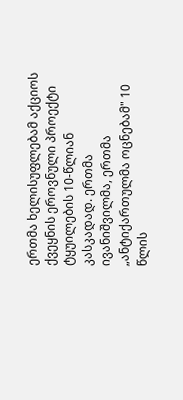ერთმა ხელისუფლებამ აქციოს ქვეყნის ეროვნული პროექტი ტყუილების 10-წლიან კასკადად. ერთმა ივანიშვილმა, ერთმა „ანტიქართულმა ოცნებამ" 10 წლის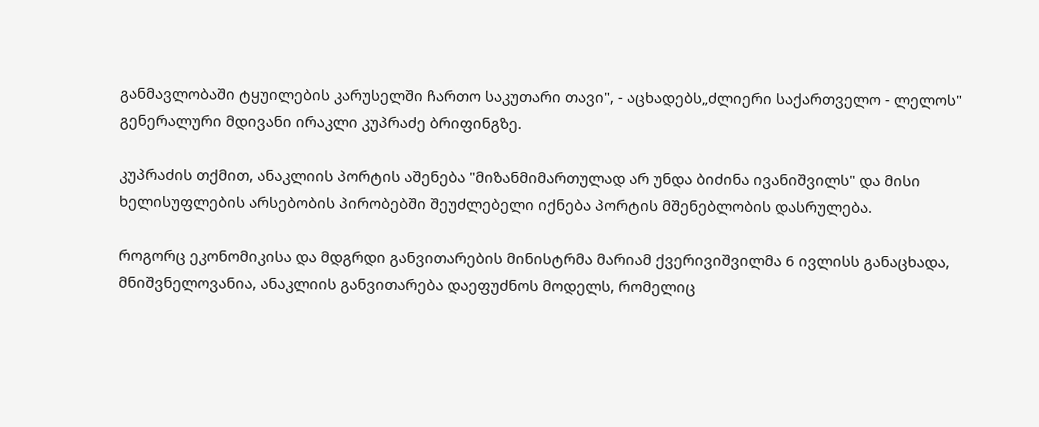განმავლობაში ტყუილების კარუსელში ჩართო საკუთარი თავი", - აცხადებს„ძლიერი საქართველო - ლელოს" გენერალური მდივანი ირაკლი კუპრაძე ბრიფინგზე.

კუპრაძის თქმით, ანაკლიის პორტის აშენება "მიზანმიმართულად არ უნდა ბიძინა ივანიშვილს" და მისი ხელისუფლების არსებობის პირობებში შეუძლებელი იქნება პორტის მშენებლობის დასრულება.

როგორც ეკონომიკისა და მდგრდი განვითარების მინისტრმა მარიამ ქვერივიშვილმა 6 ივლისს განაცხადა, მნიშვნელოვანია, ანაკლიის განვითარება დაეფუძნოს მოდელს, რომელიც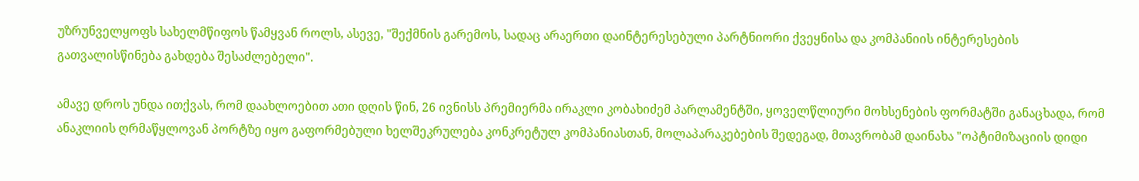უზრუნველყოფს სახელმწიფოს წამყვან როლს, ასევე, "შექმნის გარემოს, სადაც არაერთი დაინტერესებული პარტნიორი ქვეყნისა და კომპანიის ინტერესების გათვალისწინება გახდება შესაძლებელი".

ამავე დროს უნდა ითქვას, რომ დაახლოებით ათი დღის წინ, 26 ივნისს პრემიერმა ირაკლი კობახიძემ პარლამენტში, ყოველწლიური მოხსენების ფორმატში განაცხადა, რომ ანაკლიის ღრმაწყლოვან პორტზე იყო გაფორმებული ხელშეკრულება კონკრეტულ კომპანიასთან, მოლაპარაკებების შედეგად, მთავრობამ დაინახა "ოპტიმიზაციის დიდი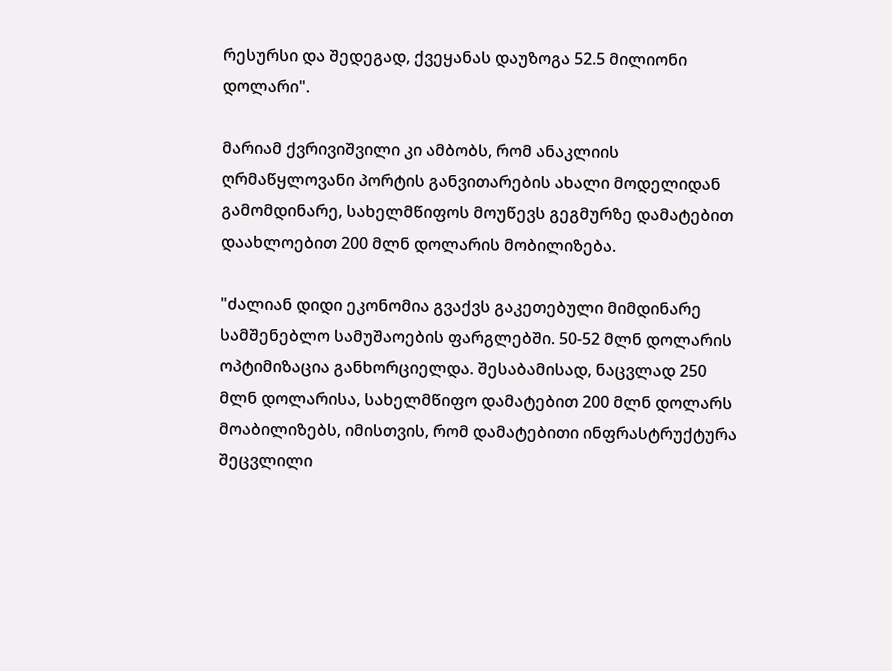რესურსი და შედეგად, ქვეყანას დაუზოგა 52.5 მილიონი დოლარი".

მარიამ ქვრივიშვილი კი ამბობს, რომ ანაკლიის ღრმაწყლოვანი პორტის განვითარების ახალი მოდელიდან გამომდინარე, სახელმწიფოს მოუწევს გეგმურზე დამატებით დაახლოებით 200 მლნ დოლარის მობილიზება.

"ძალიან დიდი ეკონომია გვაქვს გაკეთებული მიმდინარე სამშენებლო სამუშაოების ფარგლებში. 50-52 მლნ დოლარის ოპტიმიზაცია განხორციელდა. შესაბამისად, ნაცვლად 250 მლნ დოლარისა, სახელმწიფო დამატებით 200 მლნ დოლარს მოაბილიზებს, იმისთვის, რომ დამატებითი ინფრასტრუქტურა შეცვლილი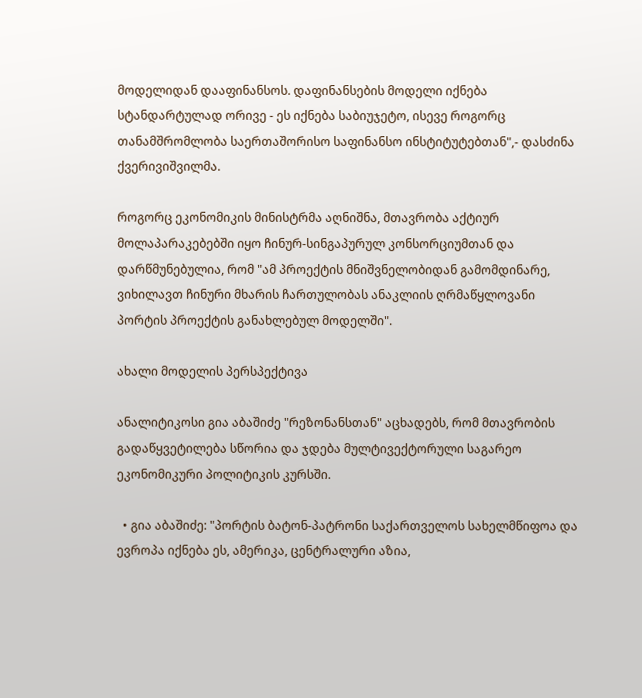მოდელიდან დააფინანსოს. დაფინანსების მოდელი იქნება სტანდარტულად ორივე - ეს იქნება საბიუჯეტო, ისევე როგორც თანამშრომლობა საერთაშორისო საფინანსო ინსტიტუტებთან",- დასძინა ქვერივიშვილმა.

როგორც ეკონომიკის მინისტრმა აღნიშნა, მთავრობა აქტიურ მოლაპარაკებებში იყო ჩინურ-სინგაპურულ კონსორციუმთან და დარწმუნებულია, რომ "ამ პროექტის მნიშვნელობიდან გამომდინარე, ვიხილავთ ჩინური მხარის ჩართულობას ანაკლიის ღრმაწყლოვანი პორტის პროექტის განახლებულ მოდელში".

ახალი მოდელის პერსპექტივა

ანალიტიკოსი გია აბაშიძე "რეზონანსთან" აცხადებს, რომ მთავრობის გადაწყვეტილება სწორია და ჯდება მულტივექტორული საგარეო ეკონომიკური პოლიტიკის კურსში.

  • გია აბაშიძე: "პორტის ბატონ-პატრონი საქართველოს სახელმწიფოა და ევროპა იქნება ეს, ამერიკა, ცენტრალური აზია,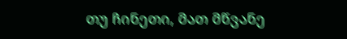თუ ჩინეთი, მათ მწვანე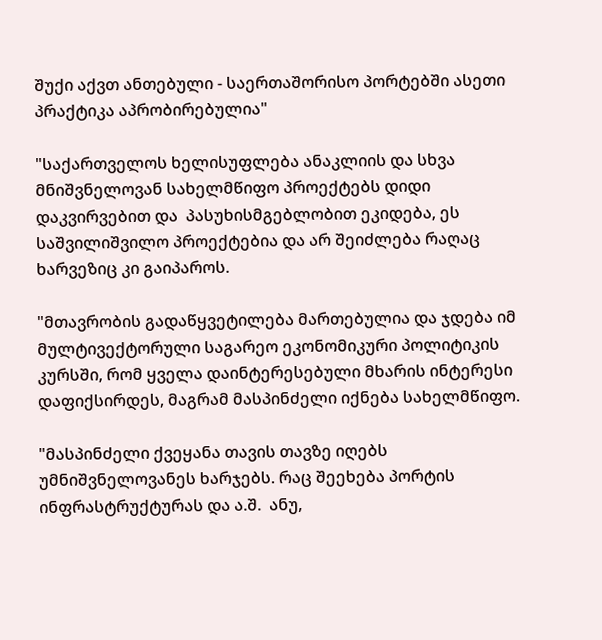შუქი აქვთ ანთებული - საერთაშორისო პორტებში ასეთი პრაქტიკა აპრობირებულია"

"საქართველოს ხელისუფლება ანაკლიის და სხვა მნიშვნელოვან სახელმწიფო პროექტებს დიდი დაკვირვებით და  პასუხისმგებლობით ეკიდება, ეს საშვილიშვილო პროექტებია და არ შეიძლება რაღაც ხარვეზიც კი გაიპაროს.

"მთავრობის გადაწყვეტილება მართებულია და ჯდება იმ მულტივექტორული საგარეო ეკონომიკური პოლიტიკის კურსში, რომ ყველა დაინტერესებული მხარის ინტერესი დაფიქსირდეს, მაგრამ მასპინძელი იქნება სახელმწიფო.

"მასპინძელი ქვეყანა თავის თავზე იღებს უმნიშვნელოვანეს ხარჯებს. რაც შეეხება პორტის ინფრასტრუქტურას და ა.შ.  ანუ,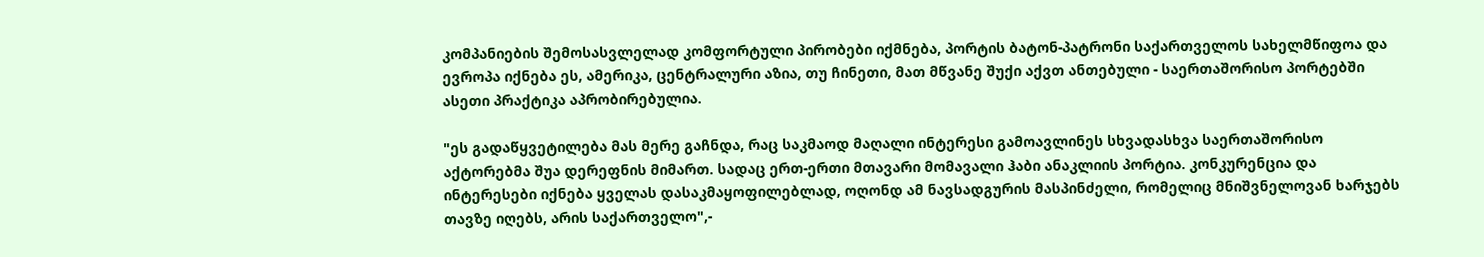კომპანიების შემოსასვლელად კომფორტული პირობები იქმნება, პორტის ბატონ-პატრონი საქართველოს სახელმწიფოა და ევროპა იქნება ეს, ამერიკა, ცენტრალური აზია, თუ ჩინეთი, მათ მწვანე შუქი აქვთ ანთებული - საერთაშორისო პორტებში ასეთი პრაქტიკა აპრობირებულია.

"ეს გადაწყვეტილება მას მერე გაჩნდა, რაც საკმაოდ მაღალი ინტერესი გამოავლინეს სხვადასხვა საერთაშორისო აქტორებმა შუა დერეფნის მიმართ. სადაც ერთ-ერთი მთავარი მომავალი ჰაბი ანაკლიის პორტია. კონკურენცია და ინტერესები იქნება ყველას დასაკმაყოფილებლად, ოღონდ ამ ნავსადგურის მასპინძელი, რომელიც მნიშვნელოვან ხარჯებს თავზე იღებს, არის საქართველო",-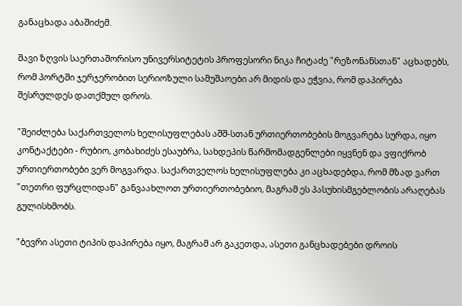განაცხადა აბაშიძემ.

შავი ზღვის საერთაშორისო უნივერსიტეტის პროფესორი ნიკა ჩიტაძე "რეზონანსთან" აცხადებს, რომ პორტში ჯერჯერობით სერიოზული სამუშაოები არ მიდის და ეჭვია, რომ დაპირება შესრულდეს დათქმულ დროს.

"შეიძლება საქართველოს ხელისუფლებას აშშ-სთან ურთიერთობების მოგვარება სურდა, იყო კონტაქტები - რუბიო, კობახიძეს ესაუბრა, სახდეპის წარმომადგენლები იყვნენ და ვფიქრობ ურთიერთობები ვერ მოგვარდა. საქართველოს ხელისუფლება კი აცხადებდა, რომ მზად ვართ "თეთრი ფურცლიდან" განვაახლოთ ურთიერთობებიო, მაგრამ ეს პასუხისმგებლობის არაღებას გულისხმობს.

"ბევრი ასეთი ტიპის დაპირება იყო, მაგრამ არ გაკეთდა, ასეთი განცხადებები დროის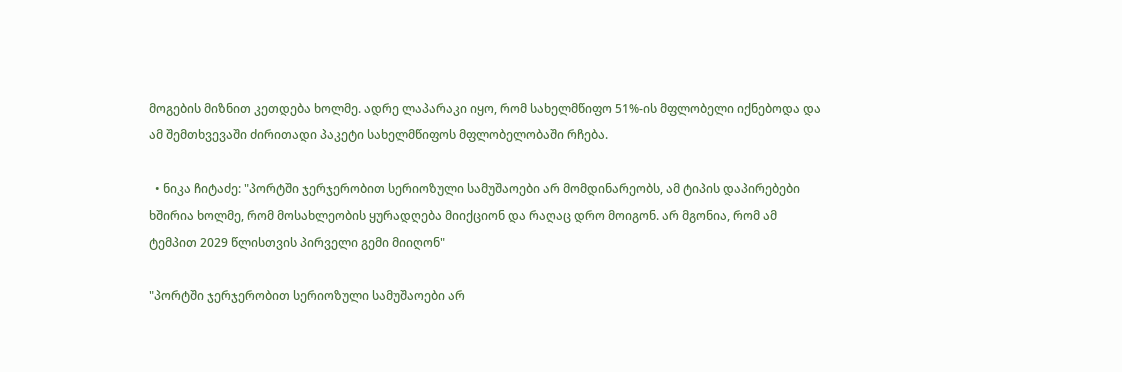მოგების მიზნით კეთდება ხოლმე. ადრე ლაპარაკი იყო, რომ სახელმწიფო 51%-ის მფლობელი იქნებოდა და ამ შემთხვევაში ძირითადი პაკეტი სახელმწიფოს მფლობელობაში რჩება.

  • ნიკა ჩიტაძე: "პორტში ჯერჯერობით სერიოზული სამუშაოები არ მომდინარეობს, ამ ტიპის დაპირებები ხშირია ხოლმე, რომ მოსახლეობის ყურადღება მიიქციონ და რაღაც დრო მოიგონ. არ მგონია, რომ ამ ტემპით 2029 წლისთვის პირველი გემი მიიღონ"

"პორტში ჯერჯერობით სერიოზული სამუშაოები არ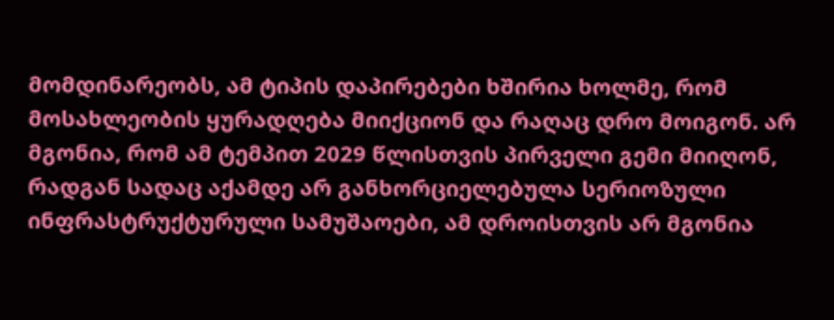მომდინარეობს, ამ ტიპის დაპირებები ხშირია ხოლმე, რომ მოსახლეობის ყურადღება მიიქციონ და რაღაც დრო მოიგონ. არ მგონია, რომ ამ ტემპით 2029 წლისთვის პირველი გემი მიიღონ, რადგან სადაც აქამდე არ განხორციელებულა სერიოზული ინფრასტრუქტურული სამუშაოები, ამ დროისთვის არ მგონია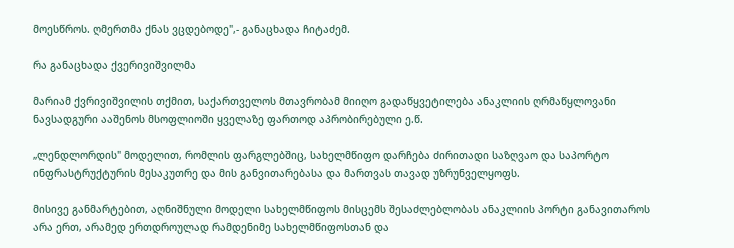მოესწროს. ღმერთმა ქნას ვცდებოდე",- განაცხადა ჩიტაძემ.

რა განაცხადა ქვერივიშვილმა

მარიამ ქვრივიშვილის თქმით, საქართველოს მთავრობამ მიიღო გადაწყვეტილება ანაკლიის ღრმაწყლოვანი ნავსადგური ააშენოს მსოფლიოში ყველაზე ფართოდ აპრობირებული ე.წ.

„ლენდლორდის" მოდელით, რომლის ფარგლებშიც, სახელმწიფო დარჩება ძირითადი საზღვაო და საპორტო ინფრასტრუქტურის მესაკუთრე და მის განვითარებასა და მართვას თავად უზრუნველყოფს.

მისივე განმარტებით, აღნიშნული მოდელი სახელმწიფოს მისცემს შესაძლებლობას ანაკლიის პორტი განავითაროს არა ერთ, არამედ ერთდროულად რამდენიმე სახელმწიფოსთან და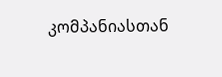კომპანიასთან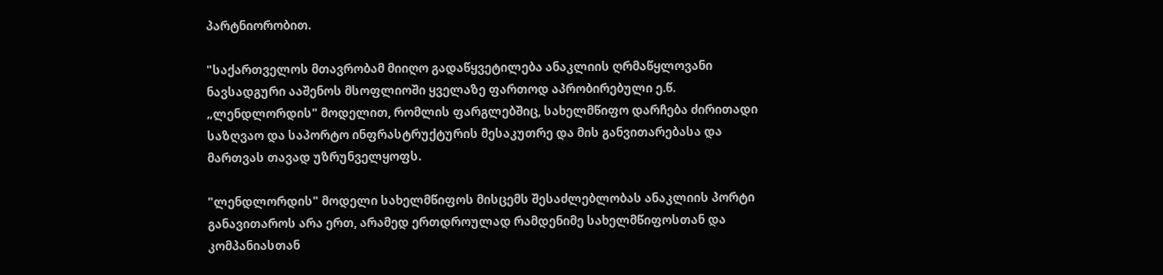პარტნიორობით.

"საქართველოს მთავრობამ მიიღო გადაწყვეტილება ანაკლიის ღრმაწყლოვანი ნავსადგური ააშენოს მსოფლიოში ყველაზე ფართოდ აპრობირებული ე.წ. „ლენდლორდის" მოდელით, რომლის ფარგლებშიც, სახელმწიფო დარჩება ძირითადი საზღვაო და საპორტო ინფრასტრუქტურის მესაკუთრე და მის განვითარებასა და მართვას თავად უზრუნველყოფს.

"ლენდლორდის" მოდელი სახელმწიფოს მისცემს შესაძლებლობას ანაკლიის პორტი განავითაროს არა ერთ, არამედ ერთდროულად რამდენიმე სახელმწიფოსთან და კომპანიასთან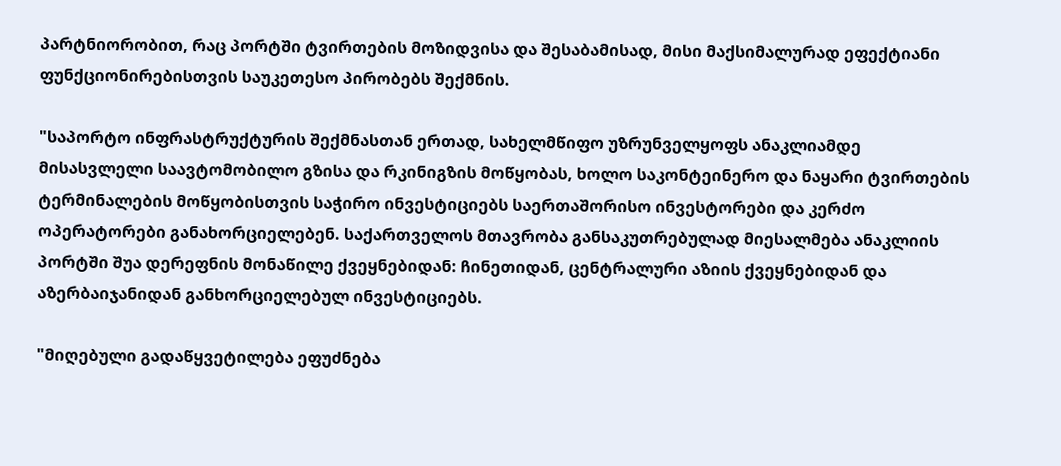პარტნიორობით, რაც პორტში ტვირთების მოზიდვისა და შესაბამისად, მისი მაქსიმალურად ეფექტიანი ფუნქციონირებისთვის საუკეთესო პირობებს შექმნის.

"საპორტო ინფრასტრუქტურის შექმნასთან ერთად, სახელმწიფო უზრუნველყოფს ანაკლიამდე მისასვლელი საავტომობილო გზისა და რკინიგზის მოწყობას, ხოლო საკონტეინერო და ნაყარი ტვირთების ტერმინალების მოწყობისთვის საჭირო ინვესტიციებს საერთაშორისო ინვესტორები და კერძო ოპერატორები განახორციელებენ. საქართველოს მთავრობა განსაკუთრებულად მიესალმება ანაკლიის პორტში შუა დერეფნის მონაწილე ქვეყნებიდან: ჩინეთიდან, ცენტრალური აზიის ქვეყნებიდან და აზერბაიჯანიდან განხორციელებულ ინვესტიციებს.

"მიღებული გადაწყვეტილება ეფუძნება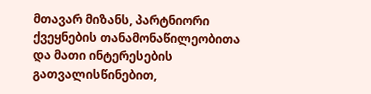მთავარ მიზანს, პარტნიორი ქვეყნების თანამონაწილეობითა და მათი ინტერესების გათვალისწინებით,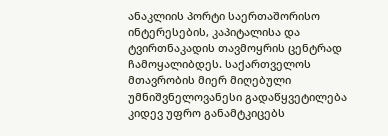ანაკლიის პორტი საერთაშორისო ინტერესების, კაპიტალისა და ტვირთნაკადის თავმოყრის ცენტრად ჩამოყალიბდეს. საქართველოს მთავრობის მიერ მიღებული უმნიშვნელოვანესი გადაწყვეტილება კიდევ უფრო განამტკიცებს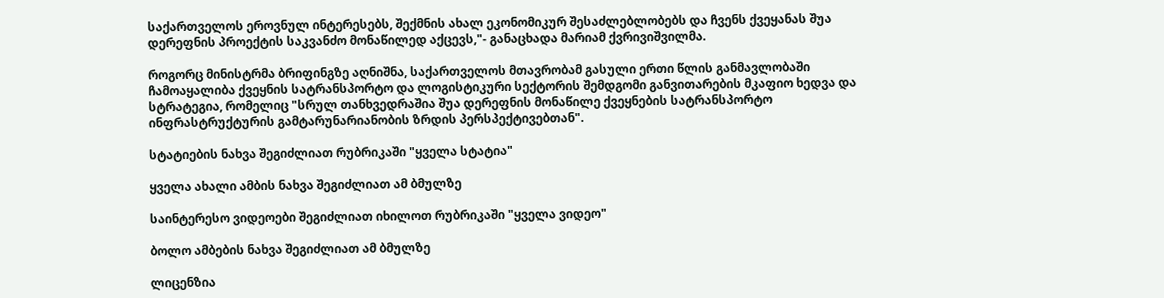საქართველოს ეროვნულ ინტერესებს, შექმნის ახალ ეკონომიკურ შესაძლებლობებს და ჩვენს ქვეყანას შუა დერეფნის პროექტის საკვანძო მონაწილედ აქცევს,"- განაცხადა მარიამ ქვრივიშვილმა.

როგორც მინისტრმა ბრიფინგზე აღნიშნა, საქართველოს მთავრობამ გასული ერთი წლის განმავლობაში ჩამოაყალიბა ქვეყნის სატრანსპორტო და ლოგისტიკური სექტორის შემდგომი განვითარების მკაფიო ხედვა და სტრატეგია, რომელიც "სრულ თანხვედრაშია შუა დერეფნის მონაწილე ქვეყნების სატრანსპორტო ინფრასტრუქტურის გამტარუნარიანობის ზრდის პერსპექტივებთან".

სტატიების ნახვა შეგიძლიათ რუბრიკაში "ყველა სტატია"

ყველა ახალი ამბის ნახვა შეგიძლიათ ამ ბმულზე

საინტერესო ვიდეოები შეგიძლიათ იხილოთ რუბრიკაში "ყველა ვიდეო"

ბოლო ამბების ნახვა შეგიძლიათ ამ ბმულზე

ლიცენზია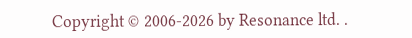Copyright © 2006-2026 by Resonance ltd. .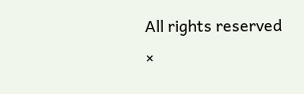All rights reserved
×